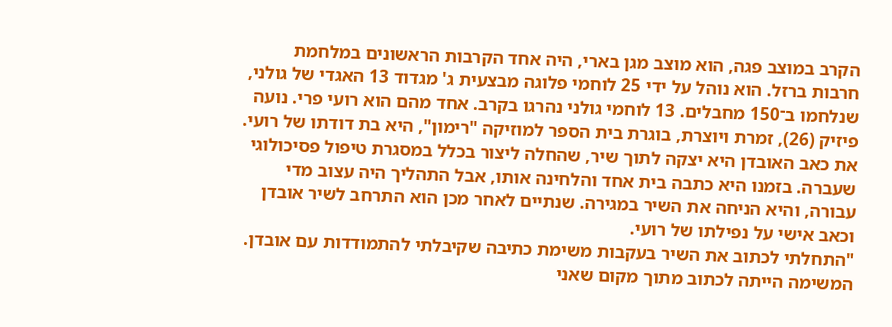הקרב במוצב פגה, הוא מוצב מגן בארי, היה אחד הקרבות הראשונים במלחמת חרבות ברזל. הוא נוהל על ידי 25 לוחמי פלוגה מבצעית ג' מגדוד 13 האגדי של גולני, שנלחמו ב־150 מחבלים. 13 לוחמי גולני נהרגו בקרב. אחד מהם הוא רועי פרי. נועה פיזיק (26), זמרת ויוצרת, בוגרת בית הספר למוזיקה "רימון", היא בת דודתו של רועי. את כאב האובדן היא יצקה לתוך שיר, שהחלה ליצור בכלל במסגרת טיפול פסיכולוגי שעברה. בזמנו היא כתבה בית אחד והלחינה אותו, אבל התהליך היה עצוב מדי עבורה, והיא הניחה את השיר במגירה. שנתיים לאחר מכן הוא התרחב לשיר אובדן וכאב אישי על נפילתו של רועי.
"התחלתי לכתוב את השיר בעקבות משימת כתיבה שקיבלתי להתמודדות עם אובדן. המשימה הייתה לכתוב מתוך מקום שאני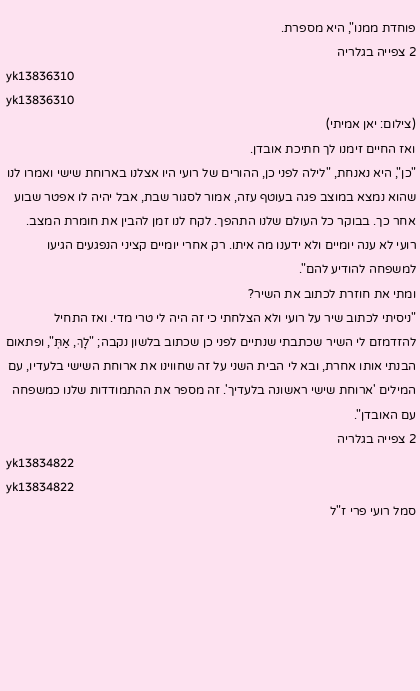פוחדת ממנו", היא מספרת.
2 צפייה בגלריה
yk13836310
yk13836310
(צילום: יאן אמיתי)
ואז החיים זימנו לך חתיכת אובדן.
"כן", היא נאנחת, "לילה לפני כן, ההורים של רועי היו אצלנו בארוחת שישי ואמרו לנו שהוא נמצא במוצב פגה בעוטף עזה, אמור לסגור שבת, אבל יהיה לו אפטר שבוע אחר כך. בבוקר כל העולם שלנו התהפך. לקח לנו זמן להבין את חומרת המצב. רועי לא ענה יומיים ולא ידענו מה איתו. רק אחרי יומיים קציני הנפגעים הגיעו למשפחה להודיע להם".
ומתי את חוזרת לכתוב את השיר?
"ניסיתי לכתוב שיר על רועי ולא הצלחתי כי זה היה לי טרי מדי. ואז התחיל להזדמזם לי השיר שכתבתי שנתיים לפני כן שכתוב בלשון נקבה; "לָךְ, אַתְּ", ופתאום הבנתי אותו אחרת, ובא לי הבית השני על זה שחווינו את ארוחת השישי בלעדיו, עם המילים 'ארוחת שישי ראשונה בלעדיך'. זה מספר את ההתמודדות שלנו כמשפחה עם האובדן".
2 צפייה בגלריה
yk13834822
yk13834822
סמל רועי פרי ז"ל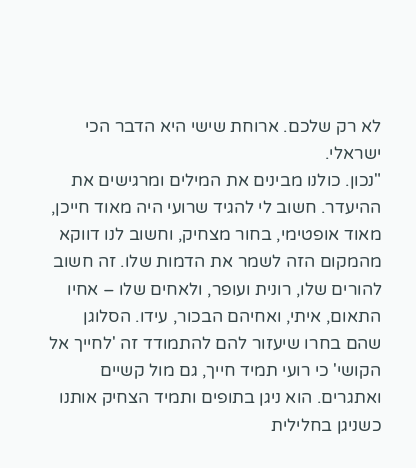לא רק שלכם. ארוחת שישי היא הדבר הכי ישראלי.
"נכון. כולנו מבינים את המילים ומרגישים את ההיעדר. חשוב לי להגיד שרועי היה מאוד חייכן, מאוד אופטימי, בחור מצחיק, וחשוב לנו דווקא מהמקום הזה לשמר את הדמות שלו. זה חשוב להורים שלו, רונית ועופר, ולאחים שלו – אחיו התאום, איתי, ואחיהם הבכור, עידו. הסלוגן שהם בחרו שיעזור להם להתמודד זה 'לחייך אל הקושי' כי רועי תמיד חייך, גם מול קשיים ואתגרים. הוא ניגן בתופים ותמיד הצחיק אותנו כשניגן בחלילית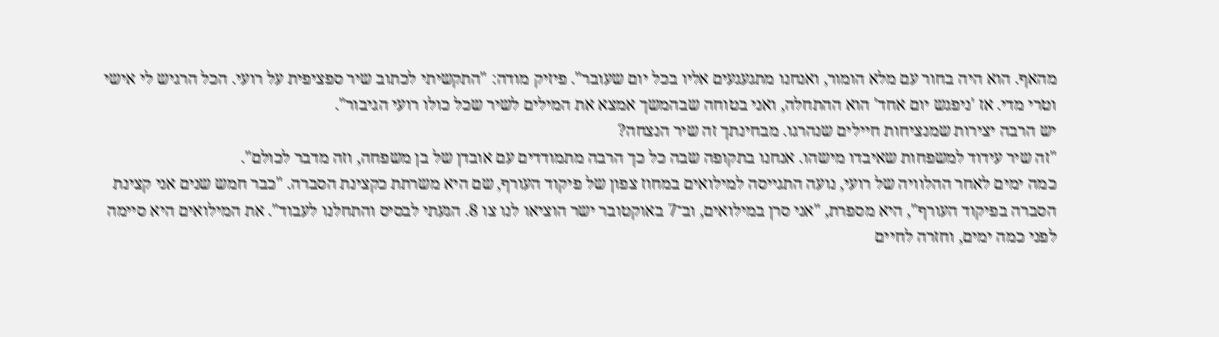מהאף. הוא היה בחור עם מלא הומור, ואנחנו מתגעגעים אליו בכל יום שעובר". פיזיק מודה: "התקשיתי לכתוב שיר ספציפית על רועי. הכל הרגיש לי אישי וטרי מדי. אז 'ניפגש יום אחד' הוא ההתחלה, ואני בטוחה שבהמשך אמצא את המילים לשיר שכל כולו רועי הגיבור".
יש הרבה יצירות שמנציחות חיילים שנהרגו. מבחינתך זה שיר הנצחה?
"זה שיר עידוד למשפחות שאיבדו מישהו. אנחנו בתקופה שבה כל כך הרבה מתמודדים עם אובדן של בן משפחה, וזה מדבר לכולם".
כמה ימים לאחר ההלוויה של רועי, נועה התגייסה למילואים במחוז צפון של פיקוד העורף, שם היא משרתת כקצינת הסברה. "כבר חמש שנים אני קצינת הסברה בפיקוד העורף", היא מספרת, "אני סרן במילואים, וב־7 באוקטובר ישר הוציאו לנו צו 8. הגעתי לבסיס והתחלנו לעבוד". את המילואים היא סיימה לפני כמה ימים, וחזרה לחיים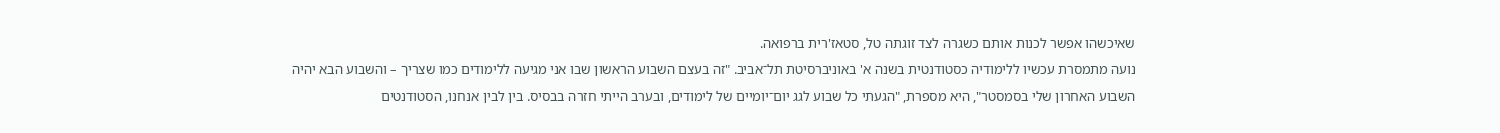שאיכשהו אפשר לכנות אותם כשגרה לצד זוגתה טל, סטאז'רית ברפואה.
נועה מתמסרת עכשיו ללימודיה כסטודנטית בשנה א' באוניברסיטת תל־אביב. "זה בעצם השבוע הראשון שבו אני מגיעה ללימודים כמו שצריך – והשבוע הבא יהיה השבוע האחרון שלי בסמסטר", היא מספרת, "הגעתי כל שבוע לגג יום־יומיים של לימודים, ובערב הייתי חזרה בבסיס. בין לבין אנחנו, הסטודנטים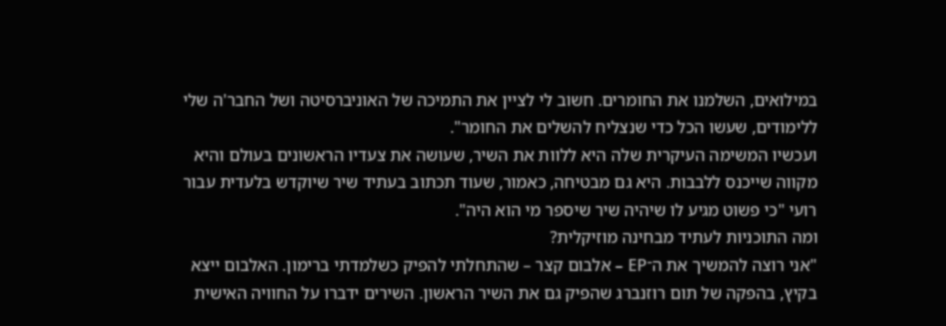במילואים, השלמנו את החומרים. חשוב לי לציין את התמיכה של האוניברסיטה ושל החבר'ה שלי ללימודים, שעשו הכל כדי שנצליח להשלים את החומר".
ועכשיו המשימה העיקרית שלה היא ללוות את השיר, שעושה את צעדיו הראשונים בעולם והיא מקווה שייכנס ללבבות. היא גם מבטיחה, כאמור, שעוד תכתוב בעתיד שיר שיוקדש בלעדית עבור רועי "כי פשוט מגיע לו שיהיה שיר שיספר מי הוא היה".
ומה התוכניות לעתיד מבחינה מוזיקלית?
"אני רוצה להמשיך את ה־EP – אלבום קצר – שהתחלתי להפיק כשלמדתי ברימון. האלבום ייצא בקיץ, בהפקה של תום רוזנברג שהפיק גם את השיר הראשון. השירים ידברו על החוויה האישית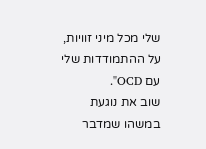שלי מכל מיני זוויות, על ההתמודדות שלי עם OCD".
שוב את נוגעת במשהו שמדבר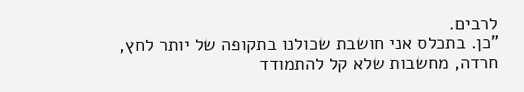לרבים.
"כן. בתכלס אני חושבת שכולנו בתקופה של יותר לחץ, חרדה, מחשבות שלא קל להתמודד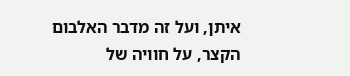איתן, ועל זה מדבר האלבום הקצר, על חוויה של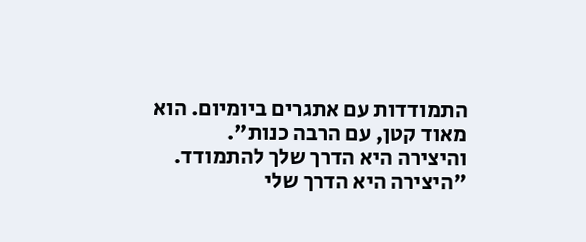התמודדות עם אתגרים ביומיום. הוא מאוד קטן, עם הרבה כנות".
והיצירה היא הדרך שלך להתמודד.
"היצירה היא הדרך שלי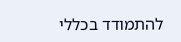להתמודד בכללי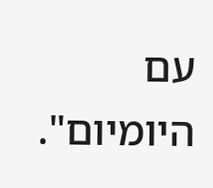עם היומיום".